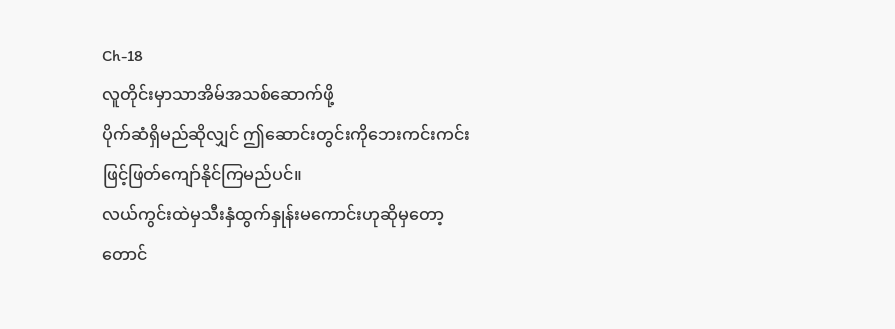Ch-18
လူတိုင်းမှာသာအိမ်အသစ်ဆောက်ဖို့
ပိုက်ဆံရှိမည်ဆိုလျှင် ဤဆောင်းတွင်းကိုဘေးကင်းကင်းဖြင့်ဖြတ်ကျော်နိုင်ကြမည်ပင်။
လယ်ကွင်းထဲမှသီးနှံထွက်နှုန်းမကောင်းဟုဆိုမှတော့
တောင်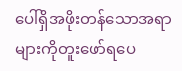ပေါ်ရှိအဖိုးတန်သောအရာများကိုတူးဖော်ရပေ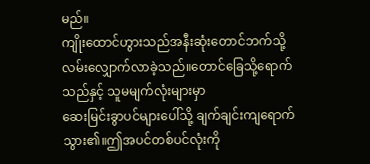မည်။
ကျိုးထောင်ဟွားသည်အနီးဆုံးတောင်ဘက်သို့
လမ်းလျှောက်လာခဲ့သည်။တောင်ခြေသို့ရောက်သည်နှင့် သူမမျက်လုံးများမှာ
ဆေးမြင်းခွာပင်များပေါ်သို့ ချက်ချင်းကျရောက်သွား၏။ဤအပင်တစ်ပင်လုံးကို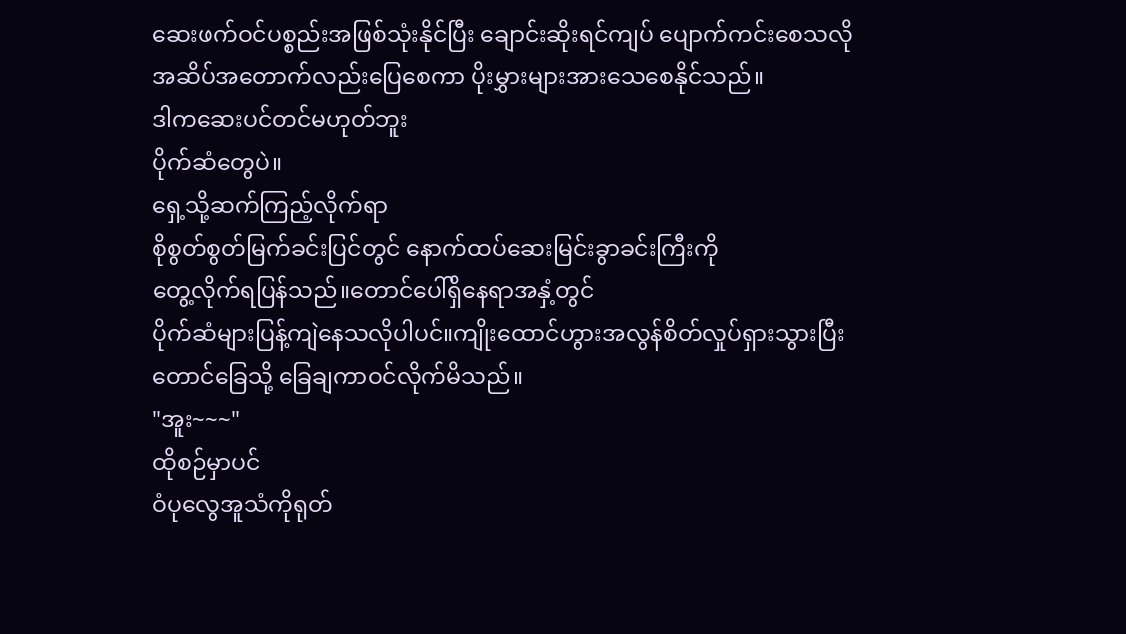ဆေးဖက်ဝင်ပစ္စည်းအဖြစ်သုံးနိုင်ပြီး ချောင်းဆိုးရင်ကျပ် ပျောက်ကင်းစေသလို
အဆိပ်အတောက်လည်းပြေစေကာ ပိုးမွှားများအားသေစေနိုင်သည်။
ဒါကဆေးပင်တင်မဟုတ်ဘူး
ပိုက်ဆံတွေပဲ။
ရှေ့သို့ဆက်ကြည့်လိုက်ရာ
စိုစွတ်စွတ်မြက်ခင်းပြင်တွင် နောက်ထပ်ဆေးမြင်းခွာခင်းကြီးကို
တွေ့လိုက်ရပြန်သည်။တောင်ပေါ်ရှိနေရာအနှံ့တွင်
ပိုက်ဆံများပြန့်ကျဲနေသလိုပါပင်။ကျိုးထောင်ဟွားအလွန်စိတ်လှုပ်ရှားသွားပြီး
တောင်ခြေသို့ ခြေချကာဝင်လိုက်မိသည်။
"အူး~~~"
ထိုစဉ်မှာပင်
ဝံပုလွေအူသံကိုရုတ်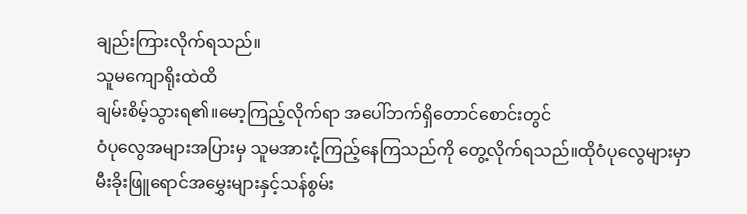ချည်းကြားလိုက်ရသည်။
သူမကျောရိုးထဲထိ
ချမ်းစိမ့်သွားရ၏။မော့ကြည့်လိုက်ရာ အပေါ်ဘက်ရှိတောင်စောင်းတွင်
ဝံပုလွေအများအပြားမှ သူမအားငုံ့ကြည့်နေကြသည်ကို တွေ့လိုက်ရသည်။ထိုဝံပုလွေများမှာ
မီးခိုးဖြူရောင်အမွှေးများနှင့်သန်စွမ်း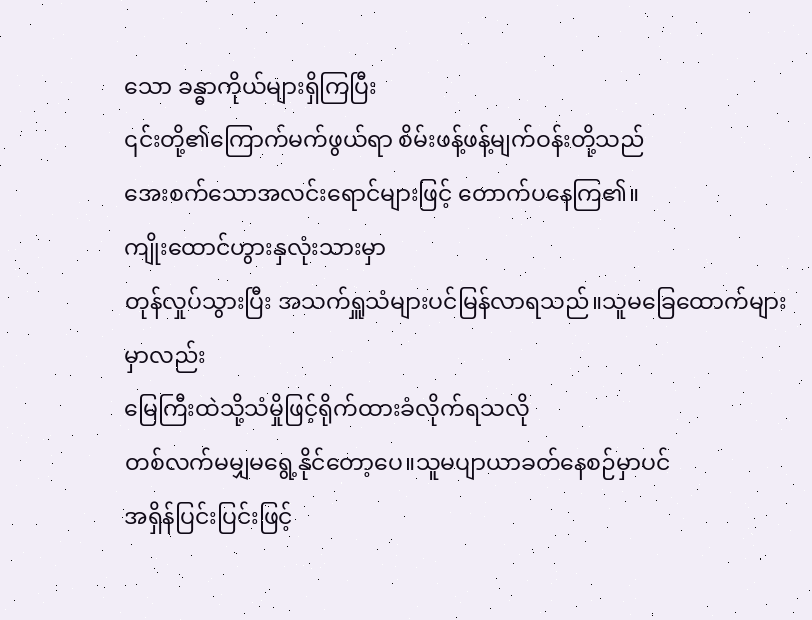သော ခန္ဓာကိုယ်များရှိကြပြီး
၎င်းတို့၏ကြောက်မက်ဖွယ်ရာ စိမ်းဖန့်ဖန့်မျက်ဝန်းတို့သည်
အေးစက်သောအလင်းရောင်များဖြင့် တောက်ပနေကြ၏။
ကျိုးထောင်ဟွားနှလုံးသားမှာ
တုန်လှုပ်သွားပြီး အသက်ရှူသံများပင်မြန်လာရသည်။သူမခြေထောက်များမှာလည်း
မြေကြီးထဲသို့သံမှိုဖြင့်ရိုက်ထားခံလိုက်ရသလို
တစ်လက်မမျှမရွေ့နိုင်တော့ပေ။သူမပျာယာခတ်နေစဉ်မှာပင်
အရှိန်ပြင်းပြင်းဖြင့်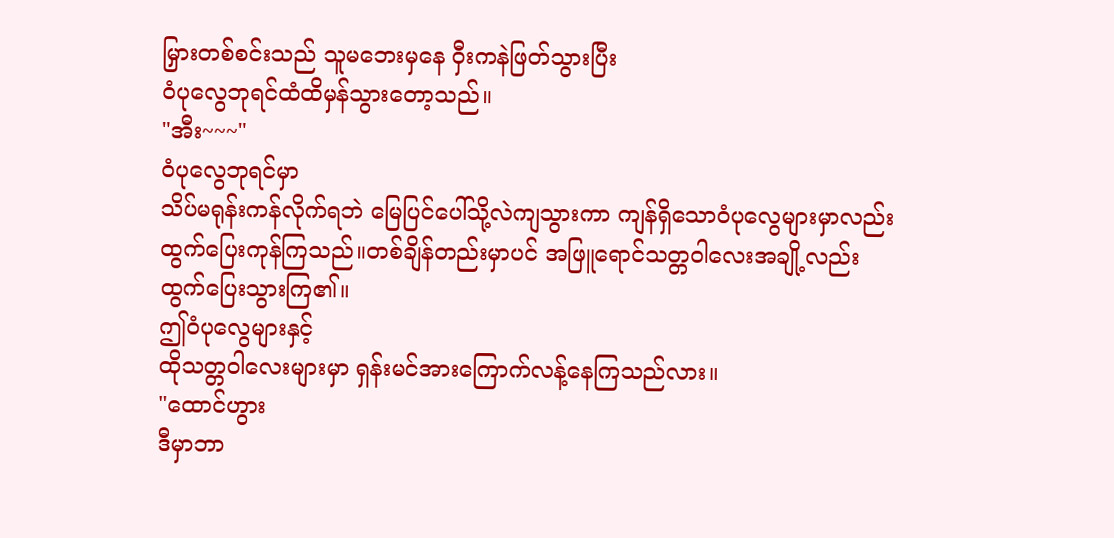မြှားတစ်စင်းသည် သူမဘေးမှနေ ဝှီးကနဲဖြတ်သွားပြီး
ဝံပုလွေဘုရင်ထံထိမှန်သွားတော့သည်။
"အီး~~~"
ဝံပုလွေဘုရင်မှာ
သိပ်မရုန်းကန်လိုက်ရဘဲ မြေပြင်ပေါ်သို့လဲကျသွားကာ ကျန်ရှိသောဝံပုလွေများမှာလည်း
ထွက်ပြေးကုန်ကြသည်။တစ်ချိန်တည်းမှာပင် အဖြူရောင်သတ္တဝါလေးအချို့လည်း
ထွက်ပြေးသွားကြ၏။
ဤဝံပုလွေများနှင့်
ထိုသတ္တဝါလေးများမှာ ရှန်းမင်အားကြောက်လန့်နေကြသည်လား။
"ထောင်ဟွား
ဒီမှာဘာ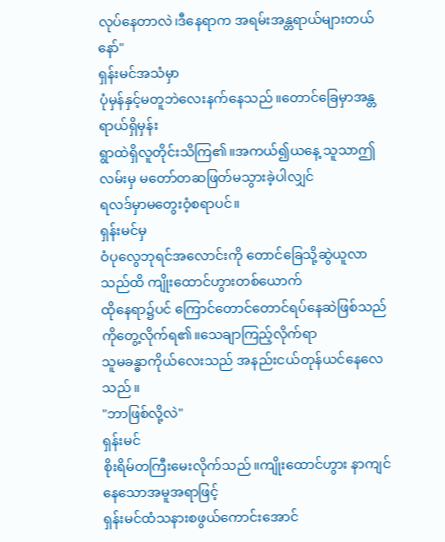လုပ်နေတာလဲ၊ဒီနေရာက အရမ်းအန္တရာယ်များတယ်နော်"
ရှန်းမင်အသံမှာ
ပုံမှန်နှင့်မတူဘဲလေးနက်နေသည်။တောင်ခြေမှာအန္တရာယ်ရှိမှန်း
ရွာထဲရှိလူတိုင်းသိကြ၏။အကယ်၍ယနေ့ သူသာဤလမ်းမှ မတော်တဆဖြတ်မသွားခဲ့ပါလျှင်
ရလဒ်မှာမတွေးဝံ့စရာပင်။
ရှန်းမင်မှ
ဝံပုလွေဘုရင်အလောင်းကို တောင်ခြေသို့ဆွဲယူလာသည်ထိ ကျိုးထောင်ဟွားတစ်ယောက်
ထိုနေရာ၌ပင် ကြောင်တောင်တောင်ရပ်နေဆဲဖြစ်သည်ကိုတွေ့လိုက်ရ၏။သေချာကြည့်လိုက်ရာ
သူမခန္ဓာကိုယ်လေးသည် အနည်းငယ်တုန်ယင်နေလေသည်။
"ဘာဖြစ်လို့လဲ"
ရှန်းမင်
စိုးရိမ်တကြီးမေးလိုက်သည်။ကျိုးထောင်ဟွား နာကျင်နေသောအမူအရာဖြင့်
ရှန်းမင်ထံသနားစဖွယ်ကောင်းအောင်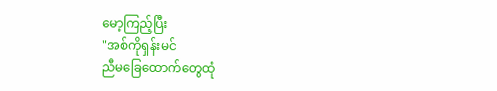မော့ကြည့်ပြီး
"အစ်ကိုရှန်းမင်
ညီမခြေထောက်တွေထုံ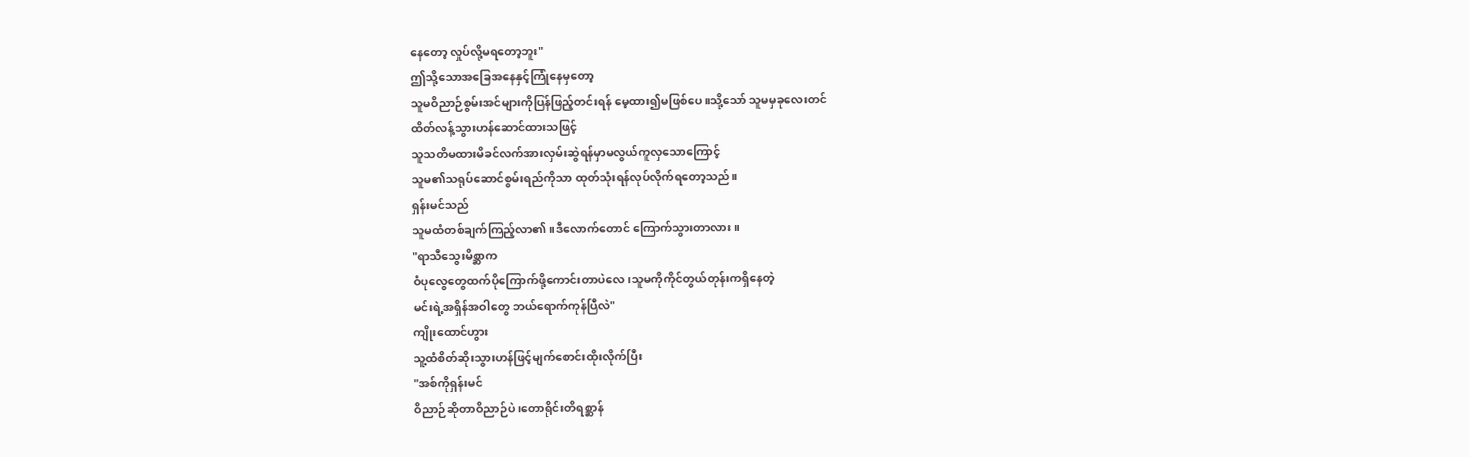နေတော့ လှုပ်လို့မရတော့ဘူး"
ဤသို့သောအခြေအနေနှင့်ကြုံနေမှတော့
သူမဝိညာဉ်စွမ်းအင်များကိုပြန်ဖြည့်တင်းရန် မေ့ထား၍မဖြစ်ပေ။သို့သော် သူမမှခုလေးတင်
ထိတ်လန့်သွားဟန်ဆောင်ထားသဖြင့်
သူသတိမထားမိခင်လက်အားလှမ်းဆွဲရန်မှာမလွယ်ကူလှသောကြောင့်
သူမ၏သရုပ်ဆောင်စွမ်းရည်ကိုသာ ထုတ်သုံးရန်လုပ်လိုက်ရတော့သည်။
ရှန်းမင်သည်
သူမထံတစ်ချက်ကြည့်လာ၏။ဒီလောက်တောင် ကြောက်သွားတာလား။
"ရာသီသွေးမိစ္ဆာက
ဝံပုလွေတွေထက်ပိုကြောက်ဖို့ကောင်းတာပဲလေ၊သူမကိုကိုင်တွယ်တုန်းကရှိနေတဲ့
မင်းရဲ့အရှိန်အဝါတွေ ဘယ်ရောက်ကုန်ပြီလဲ"
ကျိုးထောင်ဟွား
သူ့ထံစိတ်ဆိုးသွားဟန်ဖြင့်မျက်စောင်းထိုးလိုက်ပြီး
"အစ်ကိုရှန်းမင်
ဝိညာဉ်ဆိုတာဝိညာဉ်ပဲ၊တောရိုင်းတိရစ္ဆာန်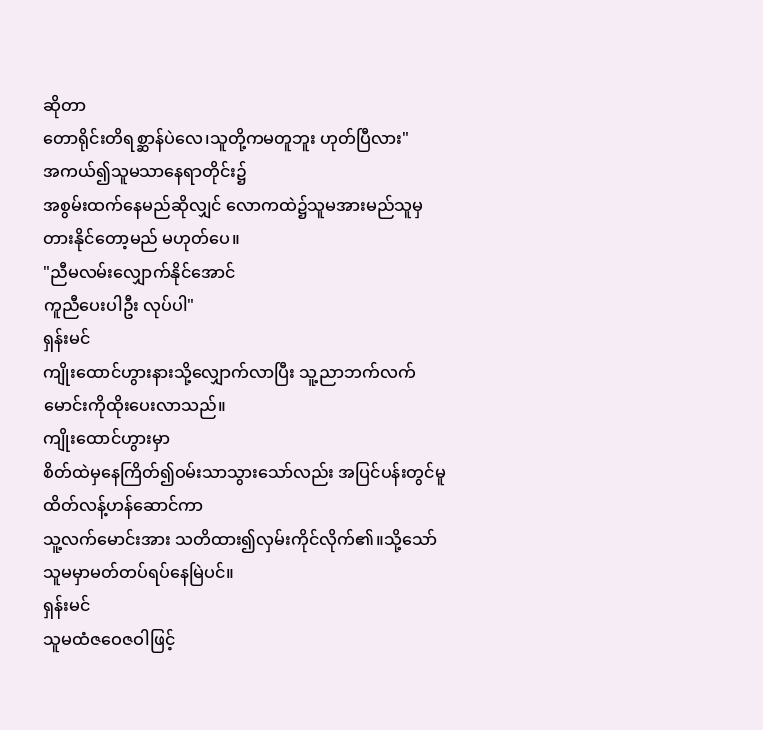ဆိုတာ
တောရိုင်းတိရစ္ဆာန်ပဲလေ၊သူတို့ကမတူဘူး ဟုတ်ပြီလား"
အကယ်၍သူမသာနေရာတိုင်း၌
အစွမ်းထက်နေမည်ဆိုလျှင် လောကထဲ၌သူမအားမည်သူမှ တားနိုင်တော့မည် မဟုတ်ပေ။
"ညီမလမ်းလျှောက်နိုင်အောင်
ကူညီပေးပါဦး လုပ်ပါ"
ရှန်းမင်
ကျိုးထောင်ဟွားနားသို့လျှောက်လာပြီး သူ့ညာဘက်လက်မောင်းကိုထိုးပေးလာသည်။
ကျိုးထောင်ဟွားမှာ
စိတ်ထဲမှနေကြိတ်၍ဝမ်းသာသွားသော်လည်း အပြင်ပန်းတွင်မူ ထိတ်လန့်ဟန်ဆောင်ကာ
သူ့လက်မောင်းအား သတိထား၍လှမ်းကိုင်လိုက်၏။သို့သော် သူမမှာမတ်တပ်ရပ်နေမြဲပင်။
ရှန်းမင်
သူမထံဇဝေဇဝါဖြင့်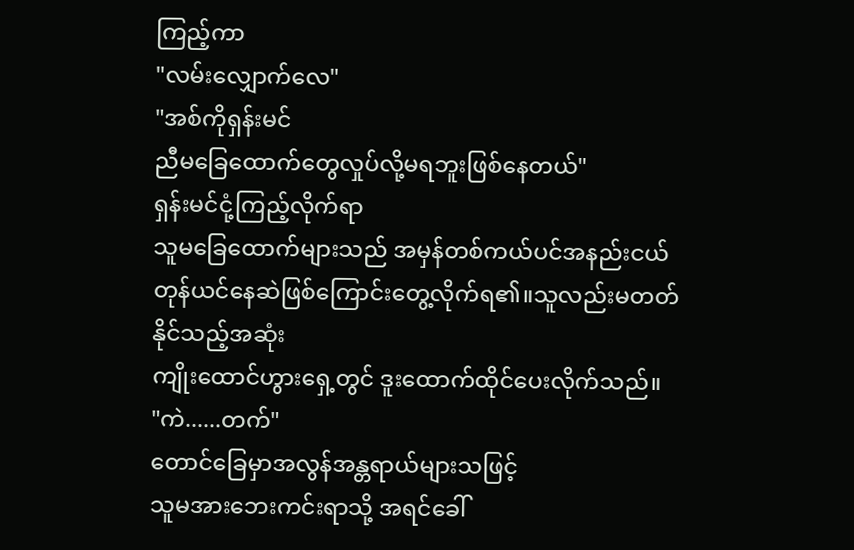ကြည့်ကာ
"လမ်းလျှောက်လေ"
"အစ်ကိုရှန်းမင်
ညီမခြေထောက်တွေလှုပ်လို့မရဘူးဖြစ်နေတယ်"
ရှန်းမင်ငုံ့ကြည့်လိုက်ရာ
သူမခြေထောက်များသည် အမှန်တစ်ကယ်ပင်အနည်းငယ်
တုန်ယင်နေဆဲဖြစ်ကြောင်းတွေ့လိုက်ရ၏။သူလည်းမတတ်နိုင်သည့်အဆုံး
ကျိုးထောင်ဟွားရှေ့တွင် ဒူးထောက်ထိုင်ပေးလိုက်သည်။
"ကဲ......တက်"
တောင်ခြေမှာအလွန်အန္တရာယ်များသဖြင့်
သူမအားဘေးကင်းရာသို့ အရင်ခေါ်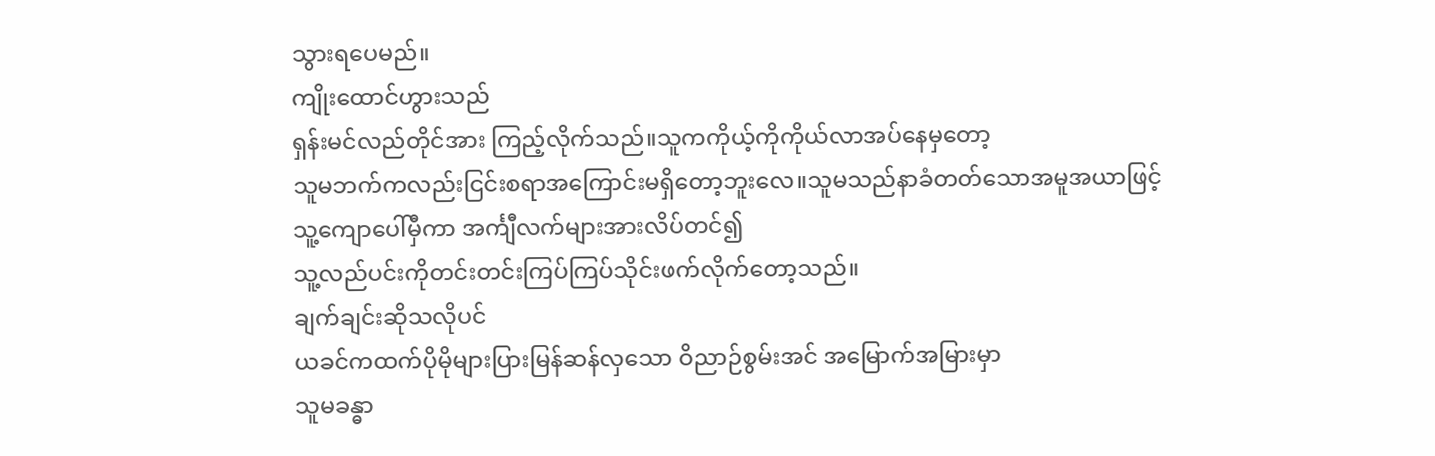သွားရပေမည်။
ကျိုးထောင်ဟွားသည်
ရှန်းမင်လည်တိုင်အား ကြည့်လိုက်သည်။သူကကိုယ့်ကိုကိုယ်လာအပ်နေမှတော့
သူမဘက်ကလည်းငြင်းစရာအကြောင်းမရှိတော့ဘူးလေ။သူမသည်နာခံတတ်သောအမူအယာဖြင့်
သူ့ကျောပေါ်မှီကာ အင်္ကျီလက်များအားလိပ်တင်၍
သူ့လည်ပင်းကိုတင်းတင်းကြပ်ကြပ်သိုင်းဖက်လိုက်တော့သည်။
ချက်ချင်းဆိုသလိုပင်
ယခင်ကထက်ပိုမိုများပြားမြန်ဆန်လှသော ဝိညာဉ်စွမ်းအင် အမြောက်အမြားမှာ
သူမခန္ဓာ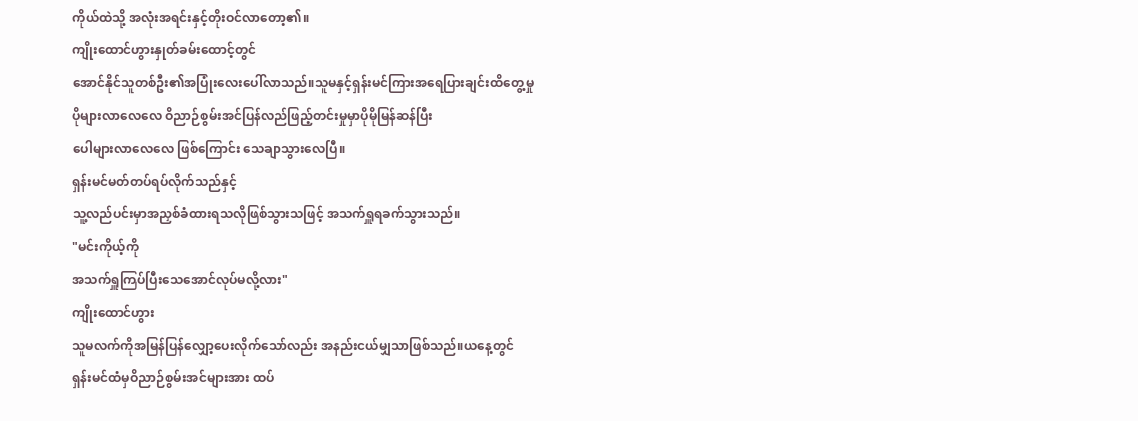ကိုယ်ထဲသို့ အလုံးအရင်းနှင့်တိုးဝင်လာတော့၏။
ကျိုးထောင်ဟွားနှုတ်ခမ်းထောင့်တွင်
အောင်နိုင်သူတစ်ဦး၏အပြုံးလေးပေါ်လာသည်။သူမနှင့်ရှန်းမင်ကြားအရေပြားချင်းထိတွေ့မှု
ပိုများလာလေလေ ဝိညာဉ်စွမ်းအင်ပြန်လည်ဖြည့်တင်းမှုမှာပိုမိုမြန်ဆန်ပြီး
ပေါများလာလေလေ ဖြစ်ကြောင်း သေချာသွားလေပြီ။
ရှန်းမင်မတ်တပ်ရပ်လိုက်သည်နှင့်
သူ့လည်ပင်းမှာအညှစ်ခံထားရသလိုဖြစ်သွားသဖြင့် အသက်ရှူရခက်သွားသည်။
"မင်းကိုယ့်ကို
အသက်ရှူကြပ်ပြီးသေအောင်လုပ်မလို့လား"
ကျိုးထောင်ဟွား
သူမလက်ကိုအမြန်ပြန်လျှော့ပေးလိုက်သော်လည်း အနည်းငယ်မျှသာဖြစ်သည်။ယနေ့တွင်
ရှန်းမင်ထံမှဝိညာဉ်စွမ်းအင်များအား ထပ်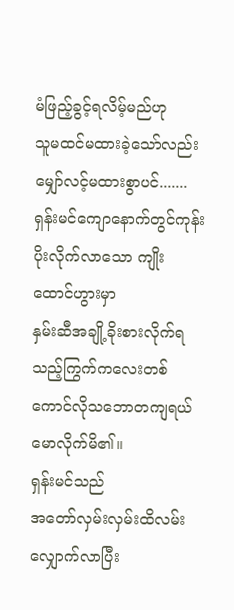မံဖြည့်ခွင့်ရလိမ့်မည်ဟု
သူမထင်မထားခဲ့သော်လည်း မျှော်လင့်မထားစွာပင်.......
ရှန်းမင်ကျောနောက်တွင်ကုန်းပိုးလိုက်လာသော ကျိုးထောင်ဟွားမှာ
နှမ်းဆီအချို့ခိုးစားလိုက်ရသည့်ကြွက်ကလေးတစ်ကောင်လိုသဘောတကျရယ်မောလိုက်မိ၏။
ရှန်းမင်သည်
အတော်လှမ်းလှမ်းထိလမ်းလျှောက်လာပြီး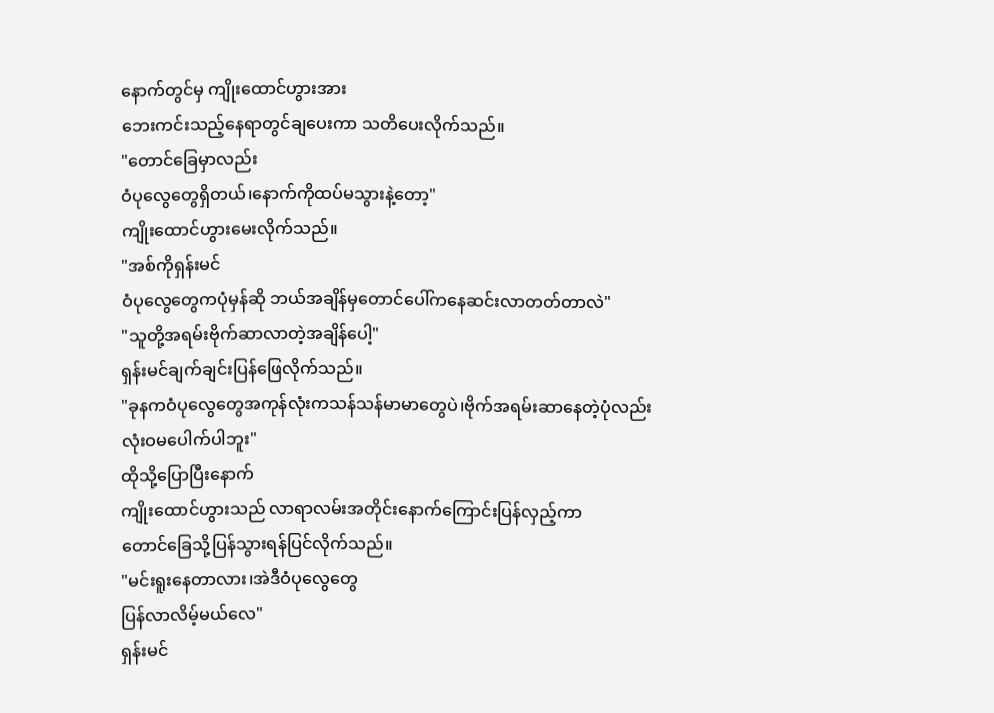နောက်တွင်မှ ကျိုးထောင်ဟွားအား
ဘေးကင်းသည့်နေရာတွင်ချပေးကာ သတိပေးလိုက်သည်။
"တောင်ခြေမှာလည်း
ဝံပုလွေတွေရှိတယ်၊နောက်ကိုထပ်မသွားနဲ့တော့"
ကျိုးထောင်ဟွားမေးလိုက်သည်။
"အစ်ကိုရှန်းမင်
ဝံပုလွေတွေကပုံမှန်ဆို ဘယ်အချိန်မှတောင်ပေါ်ကနေဆင်းလာတတ်တာလဲ"
"သူတို့အရမ်းဗိုက်ဆာလာတဲ့အချိန်ပေါ့"
ရှန်းမင်ချက်ချင်းပြန်ဖြေလိုက်သည်။
"ခုနကဝံပုလွေတွေအကုန်လုံးကသန်သန်မာမာတွေပဲ၊ဗိုက်အရမ်းဆာနေတဲ့ပုံလည်း
လုံးဝမပေါက်ပါဘူး"
ထိုသို့ပြောပြီးနောက်
ကျိုးထောင်ဟွားသည် လာရာလမ်းအတိုင်းနောက်ကြောင်းပြန်လှည့်ကာ
တောင်ခြေသို့ပြန်သွားရန်ပြင်လိုက်သည်။
"မင်းရူးနေတာလား၊အဲဒီဝံပုလွေတွေ
ပြန်လာလိမ့်မယ်လေ"
ရှန်းမင်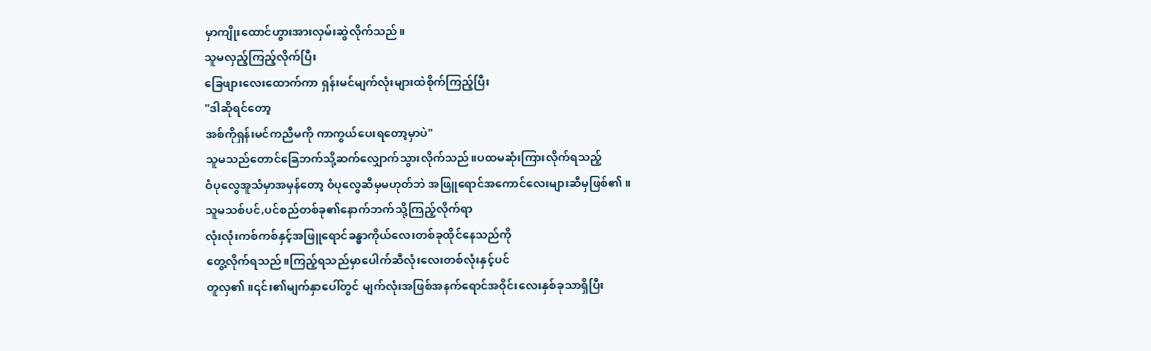မှာကျိုးထောင်ဟွားအားလှမ်းဆွဲလိုက်သည်။
သူမလှည့်ကြည့်လိုက်ပြီး
ခြေဖျားလေးထောက်ကာ ရှန်းမင်မျက်လုံးများထဲစိုက်ကြည့်ပြီး
"ဒါဆိုရင်တော့
အစ်ကိုရှန်းမင်ကညီမကို ကာကွယ်ပေးရတော့မှာပဲ"
သူမသည်တောင်ခြေဘက်သို့ဆက်လျှောက်သွားလိုက်သည်။ပထမဆုံးကြားလိုက်ရသည့်
ဝံပုလွေအူသံမှာအမှန်တော့ ဝံပုလွေဆီမှမဟုတ်ဘဲ အဖြူရောင်အကောင်လေးများဆီမှဖြစ်၏။
သူမသစ်ပင်,ပင်စည်တစ်ခု၏နောက်ဘက်သို့ကြည့်လိုက်ရာ
လုံးလုံးကစ်ကစ်နှင့်အဖြူရောင်ခန္ဓာကိုယ်လေးတစ်ခုထိုင်နေသည်ကို
တွေ့လိုက်ရသည်။ကြည့်ရသည်မှာပေါက်ဆီလုံးလေးတစ်လုံးနှင့်ပင်
တူလှ၏။၎င်း၏မျက်နှာပေါ်တွင် မျက်လုံးအဖြစ်အနက်ရောင်အဝိုင်းလေးနှစ်ခုသာရှိပြီး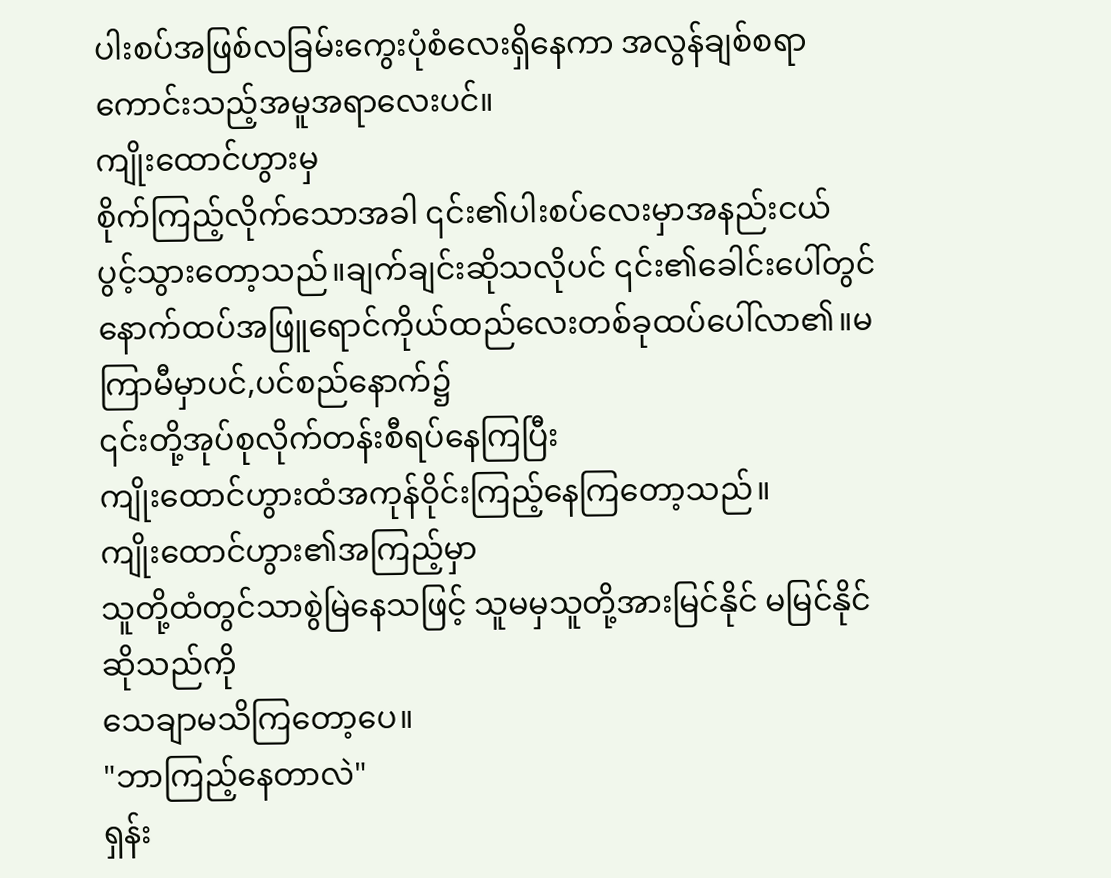ပါးစပ်အဖြစ်လခြမ်းကွေးပုံစံလေးရှိနေကာ အလွန်ချစ်စရာကောင်းသည့်အမူအရာလေးပင်။
ကျိုးထောင်ဟွားမှ
စိုက်ကြည့်လိုက်သောအခါ ၎င်း၏ပါးစပ်လေးမှာအနည်းငယ်
ပွင့်သွားတော့သည်။ချက်ချင်းဆိုသလိုပင် ၎င်း၏ခေါင်းပေါ်တွင်
နောက်ထပ်အဖြူရောင်ကိုယ်ထည်လေးတစ်ခုထပ်ပေါ်လာ၏။မကြာမီမှာပင်,ပင်စည်နောက်၌
၎င်းတို့အုပ်စုလိုက်တန်းစီရပ်နေကြပြီး
ကျိုးထောင်ဟွားထံအကုန်ဝိုင်းကြည့်နေကြတော့သည်။
ကျိုးထောင်ဟွား၏အကြည့်မှာ
သူတို့ထံတွင်သာစွဲမြဲနေသဖြင့် သူမမှသူတို့အားမြင်နိုင် မမြင်နိုင်ဆိုသည်ကို
သေချာမသိကြတော့ပေ။
"ဘာကြည့်နေတာလဲ"
ရှန်း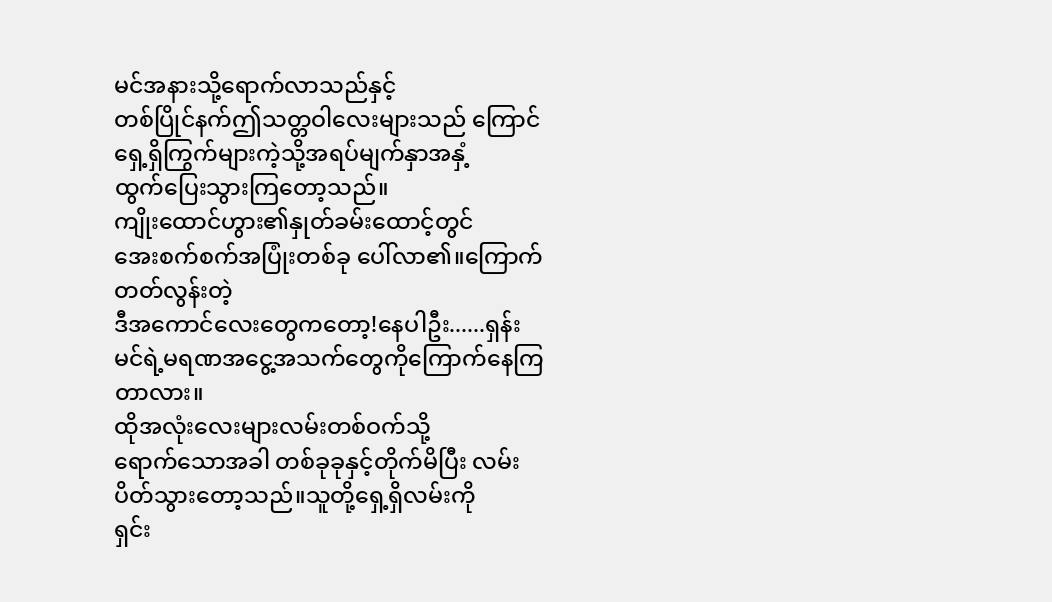မင်အနားသို့ရောက်လာသည်နှင့်
တစ်ပြိုင်နက်ဤသတ္တဝါလေးများသည် ကြောင်ရှေ့ရှိကြွက်များကဲ့သို့အရပ်မျက်နှာအနှံ့
ထွက်ပြေးသွားကြတော့သည်။
ကျိုးထောင်ဟွား၏နှုတ်ခမ်းထောင့်တွင်
အေးစက်စက်အပြုံးတစ်ခု ပေါ်လာ၏။ကြောက်တတ်လွန်းတဲ့
ဒီအကောင်လေးတွေကတော့!နေပါဦး......ရှန်းမင်ရဲ့မရဏအငွေ့အသက်တွေကိုကြောက်နေကြတာလား။
ထိုအလုံးလေးများလမ်းတစ်ဝက်သို့
ရောက်သောအခါ တစ်ခုခုနှင့်တိုက်မိပြီး လမ်းပိတ်သွားတော့သည်။သူတို့ရှေ့ရှိလမ်းကို
ရှင်း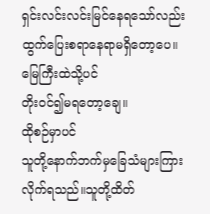ရှင်းလင်းလင်းမြင်နေရသော်လည်း ထွက်ပြေးစရာနေရာမရှိတော့ပေ။မြေကြီးထဲသို့ပင်
တိုးဝင်၍မရတော့ချေ။
ထိုစဉ်မှာပင်
သူတို့နောက်ဘက်မှခြေသံများကြားလိုက်ရသည်။သူတို့ထိတ်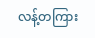လန့်တကြား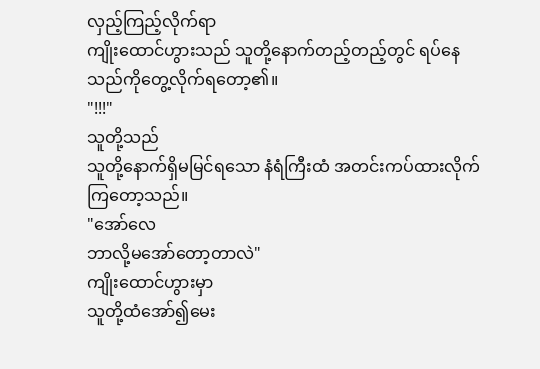လှည့်ကြည့်လိုက်ရာ
ကျိုးထောင်ဟွားသည် သူတို့နောက်တည့်တည့်တွင် ရပ်နေသည်ကိုတွေ့လိုက်ရတော့၏။
"!!!"
သူတို့သည်
သူတို့နောက်ရှိမမြင်ရသော နံရံကြီးထံ အတင်းကပ်ထားလိုက်ကြတော့သည်။
"အော်လေ
ဘာလို့မအော်တော့တာလဲ"
ကျိုးထောင်ဟွားမှာ
သူတို့ထံအော်၍မေး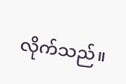လိုက်သည်။